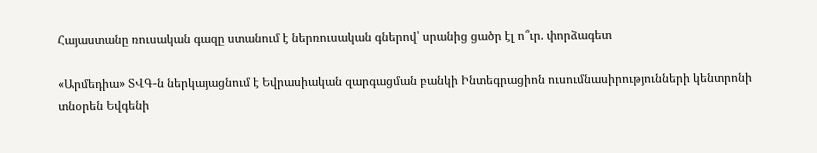Հայաստանը ռուսական գազը ստանում է ներռուսական գներով՝ սրանից ցածր էլ ո՞ւր. փորձագետ

«Արմեդիա» ՏՎԳ-ն ներկայացնում է Եվրասիական զարգացման բանկի Ինտեգրացիոն ուսումնասիրությունների կենտրոնի տնօրեն Եվգենի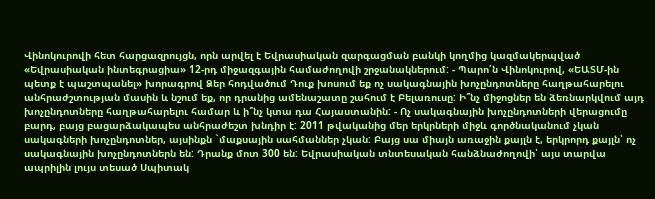Վինոկուրովի հետ հարցազրույցն, որն արվել է Եվրասիական զարգացման բանկի կողմից կազմակերպված «Եվրասիական ինտեգրացիա» 12-րդ միջազգային համաժողովի շրջանակներում: - Պարո՛ն Վինոկուրով, «ԵԱՏՄ-ին պետք է պաշտպանել» խորագրով Ձեր հոդվածում Դուք խոսում եք ոչ սակագնային խոչընդոտները հաղթահարելու անհրաժշտության մասին և նշում եք, որ դրանից ամենաշատը շահում է Բելառուսը: Ի՞նչ միջոցներ են ձեռնարկվում այդ խոչընդոտները հաղթահարելու համար և ի՞նչ կտա դա Հայաստանին: - Ոչ սակագնային խոչընդոտների վերացումը բարդ, բայց բացարձակապես անհրաժեշտ խնդիր է: 2011 թվականից մեր երկրների միջև գործնականում չկան սակագների խոչընդոտներ, այսինքն `մաքսային սահմաններ չկան: Բայց սա միայն առաջին քայլն է, երկրորդ քայլն՝ ոչ սակագնային խոչընդոտներն են: Դրանք մոտ 300 են: Եվրասիական տնտեսական հանձնաժողովի՝ այս տարվա ապրիլին լույս տեսած Սպիտակ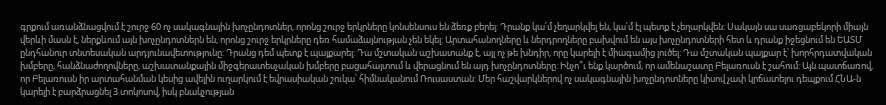գրքում առանձնացվում է շուրջ 60 ոչ սակագնային խոչընդոտներ, որոնց շուրջ երկրները կոնսենսուս են ձեռք բերել: Դրանք կա՛մ չեղարկվել են, կա՛մ էլ պետք է չեղարկվեն: Սակայն սա սառցաբեկորի միայն վերևի մասն է, ներքևում այն խոչընդոտներն են, որոնց շուրջ երկրները դեռ համաձայնության չեն եկել: Արտահանողները և ներդրողները բախվում են այս խոչընդոտների հետ և դրանք իջեցնում են ԵԱՏՄ ընդհանուր տնտեսական արդյունավետությունը: Դրանց դեմ պետք է պայքարել: Դա մշտական աշխատանք է, այլ ոչ թե խնդիր, որը կարելի է միագամից լուծել: Դա մշտական պայքար է՝ խորհրդատվական խմբերը, հանձնաժողովները, աշխատանքային միջգերատեսչական խմբերը բացահայտում և վերացնում են այդ խոչընդոտները: Ինչո՞ւ ենք կարծում, որ ամենաշատը Բելառուսն է շահում: Այն պատճառով, որ Բելառուսն իր արտահանման կեսից ավելին ուղարկում է եվրասիական շուկա՝ հիմնականում Ռուսաստան: Մեր հաշվարկներով ոչ սակագնային խոչընդոտները կիսով չափ կրճատելու դեպքում ՀՆԱ-ն կարելի է բարձրացնել 3 տոկոսով, իսկ բնակչության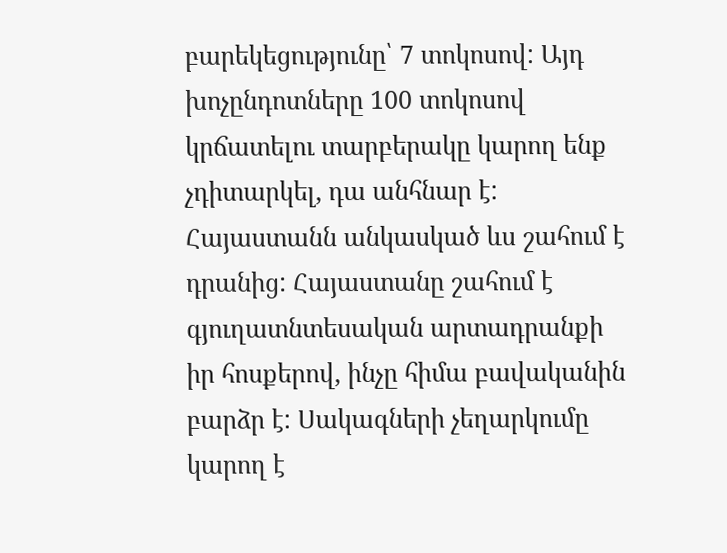բարեկեցությունը՝ 7 տոկոսով: Այդ խոչընդոտները 100 տոկոսով կրճատելու տարբերակը կարող ենք չդիտարկել, դա անհնար է: Հայաստանն անկասկած ևս շահում է դրանից: Հայաստանը շահում է գյուղատնտեսական արտադրանքի իր հոսքերով, ինչը հիմա բավականին բարձր է: Սակագների չեղարկումը կարող է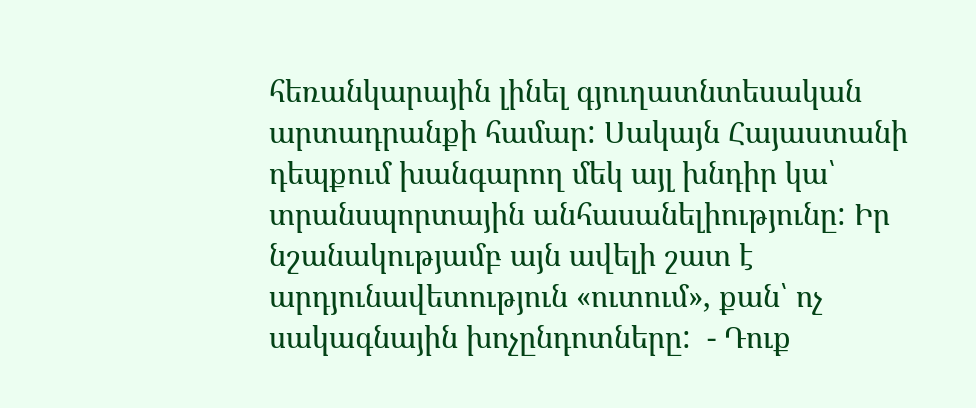հեռանկարային լինել գյուղատնտեսական արտադրանքի համար: Սակայն Հայաստանի դեպքում խանգարող մեկ այլ խնդիր կա՝ տրանսպորտային անհասանելիությունը: Իր նշանակությամբ այն ավելի շատ է արդյունավետություն «ուտում», քան՝ ոչ սակագնային խոչընդոտները:  - Դուք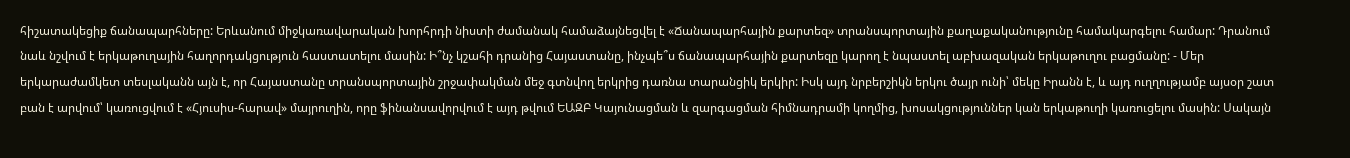հիշատակեցիք ճանապարհները: Երևանում միջկառավարական խորհրդի նիստի ժամանակ համաձայնեցվել է «Ճանապարհային քարտեզ» տրանսպորտային քաղաքականությունը համակարգելու համար: Դրանում նաև նշվում է երկաթուղային հաղորդակցություն հաստատելու մասին: Ի՞նչ կշահի դրանից Հայաստանը, ինչպե՞ս ճանապարհային քարտեզը կարող է նպաստել աբխազական երկաթուղու բացմանը: - Մեր երկարաժամկետ տեսլականն այն է, որ Հայաստանը տրանսպորտային շրջափակման մեջ գտնվող երկրից դառնա տարանցիկ երկիր: Իսկ այդ նրբերշիկն երկու ծայր ունի՝ մեկը Իրանն է, և այդ ուղղությամբ այսօր շատ բան է արվում՝ կառուցվում է «Հյուսիս-հարավ» մայրուղին, որը ֆինանսավորվում է այդ թվում ԵԱԶԲ Կայունացման և զարգացման հիմնադրամի կողմից, խոսակցություններ կան երկաթուղի կառուցելու մասին: Սակայն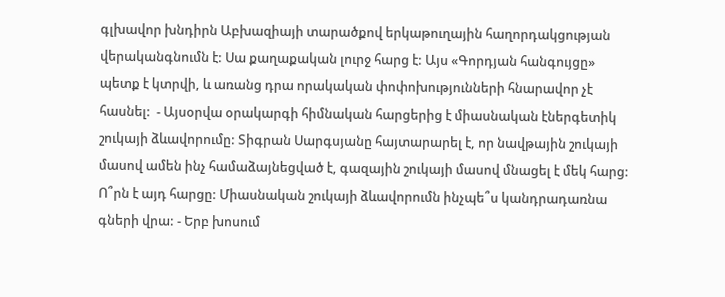գլխավոր խնդիրն Աբխազիայի տարածքով երկաթուղային հաղորդակցության վերականգնումն է: Սա քաղաքական լուրջ հարց է: Այս «Գորդյան հանգույցը» պետք է կտրվի, և առանց դրա որակական փոփոխությունների հնարավոր չէ հասնել:  - Այսօրվա օրակարգի հիմնական հարցերից է միասնական էներգետիկ շուկայի ձևավորումը: Տիգրան Սարգսյանը հայտարարել է, որ նավթային շուկայի մասով ամեն ինչ համաձայնեցված է, գազային շուկայի մասով մնացել է մեկ հարց: Ո՞րն է այդ հարցը: Միասնական շուկայի ձևավորումն ինչպե՞ս կանդրադառնա գների վրա: - Երբ խոսում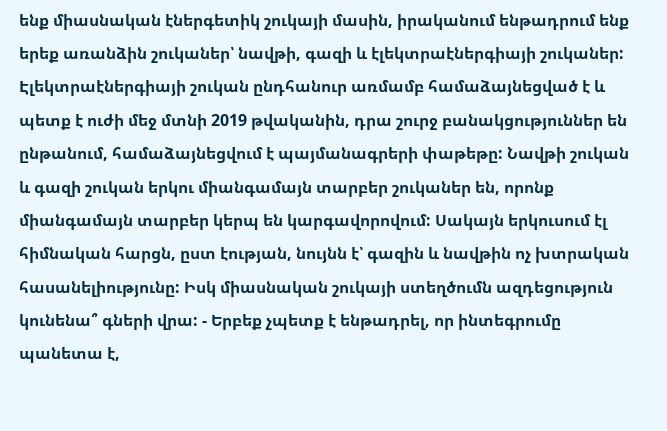ենք միասնական էներգետիկ շուկայի մասին, իրականում ենթադրում ենք երեք առանձին շուկաներ՝ նավթի, գազի և էլեկտրաէներգիայի շուկաներ: Էլեկտրաէներգիայի շուկան ընդհանուր առմամբ համաձայնեցված է և պետք է ուժի մեջ մտնի 2019 թվականին, դրա շուրջ բանակցություններ են ընթանում, համաձայնեցվում է պայմանագրերի փաթեթը: Նավթի շուկան և գազի շուկան երկու միանգամայն տարբեր շուկաներ են, որոնք միանգամայն տարբեր կերպ են կարգավորովում: Սակայն երկուսում էլ հիմնական հարցն, ըստ էության, նույնն է՝ գազին և նավթին ոչ խտրական հասանելիությունը: Իսկ միասնական շուկայի ստեղծումն ազդեցություն կունենա՞ գների վրա: - Երբեք չպետք է ենթադրել, որ ինտեգրումը պանետա է,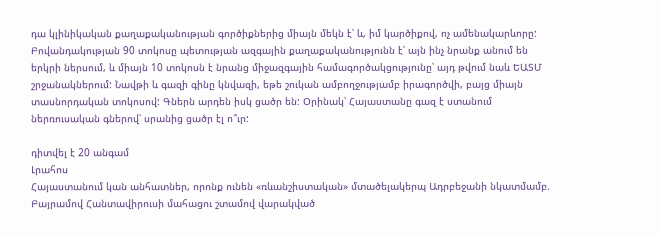դա կլինիկական քաղաքականության գործիքներից միայն մեկն է՝ և, իմ կարծիքով, ոչ ամենակարևորը: Բովանդակության 90 տոկոսը պետության ազգային քաղաքականությունն է՝ այն ինչ նրանք անում են երկրի ներսում, և միայն 10 տոկոսն է նրանց միջազգային համագործակցությունը՝ այդ թվում նաև ԵԱՏՄ շրջանակներում: Նավթի և գազի գինը կնվազի, եթե շուկան ամբողջությամբ իրագործվի, բայց միայն տասնորդական տոկոսով: Գներն արդեն իսկ ցածր են: Օրինակ՝ Հայաստանը գազ է ստանում ներռուսական գներով՝ սրանից ցածր էլ ո՞ւր:

դիտվել է 20 անգամ
Լրահոս
Հայաստանում կան անհատներ, որոնք ունեն «ռևանշիստական» մտածելակերպ Ադրբեջանի նկատմամբ. Բայրամով Հանտավիրուսի մահացու շտամով վարակված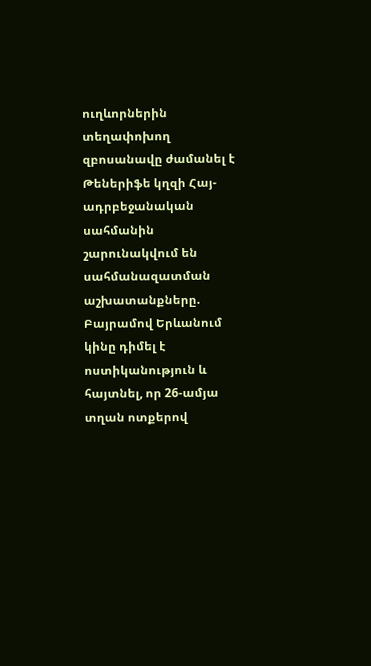ուղևորներին տեղափոխող զբոսանավը ժամանել է Թեներիֆե կղզի Հայ-ադրբեջանական սահմանին շարունակվում են սահմանազատման աշխատանքները. Բայրամով Երևանում կինը դիմել է ոստիկանություն և հայտնել, որ 26-ամյա տղան ոտքերով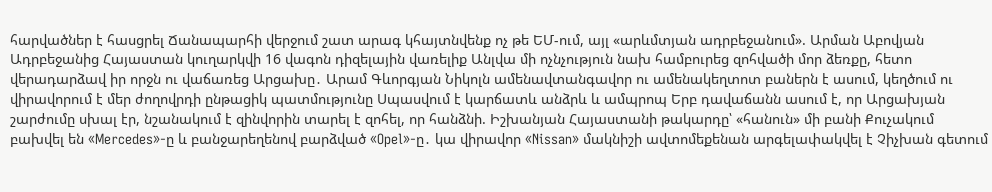հարվածներ է հասցրել Ճանապարհի վերջում շատ արագ կհայտնվենք ոչ թե ԵՄ-ում, այլ «արևմտյան ադրբեջանում». Արման Աբովյան Ադրբեջանից Հայաստան կուղարկվի 16 վագոն դիզելային վառելիք Անլվա մի ոչնչություն նախ համբուրեց զոհվածի մոր ձեռքը, հետո վերադարձավ իր որջն ու վաճառեց Արցախը․ Արամ Գևորգյան Նիկոլն ամենավտանգավոր ու ամենակեղտոտ բաներն է ասում, կեղծում ու վիրավորում է մեր ժողովրդի ընթացիկ պատմությունը Սպասվում է կարճատև անձրև և ամպրոպ Երբ դավաճանն ասում է, որ Արցախյան շարժումը սխալ էր, նշանակում է զինվորին տարել է զոհել, որ հանձնի. Իշխանյան Հայաստանի թակարդը՝ «հանուն» մի բանի Քուչակում բախվել են «Mercedes»-ը և բանջարեղենով բարձված «Opel»-ը․ կա վիրավոր «Nissan» մակնիշի ավտոմեքենան արգելափակվել է Չիչխան գետում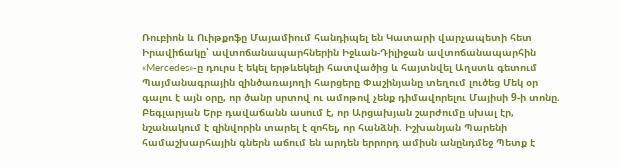Ռուբիոն և Ուիթքոֆը Մայամիում հանդիպել են Կատարի վարչապետի հետ Իրավիճակը՝ ավտոճանապարհներին Իջևան-Դիլիջան ավտոճանապարհին «Mercedes»-ը դուրս է եկել երթևեկելի հատվածից և հայտնվել Աղստև գետում Պայմանագրային զինծառայողի հարցերը Փաշինյանը տեղում լուծեց Մեկ օր գալու է այն օրը, որ ծանր սրտով ու ամոթով չենք դիմավորելու Մայիսի 9-ի տոնը. Բեգլարյան Երբ դավաճանն ասում է, որ Արցախյան շարժումը սխալ էր, նշանակում է զինվորին տարել է զոհել, որ հանձնի. Իշխանյան Պարենի համաշխարհային գներն աճում են արդեն երրորդ ամիսն անընդմեջ Պետք է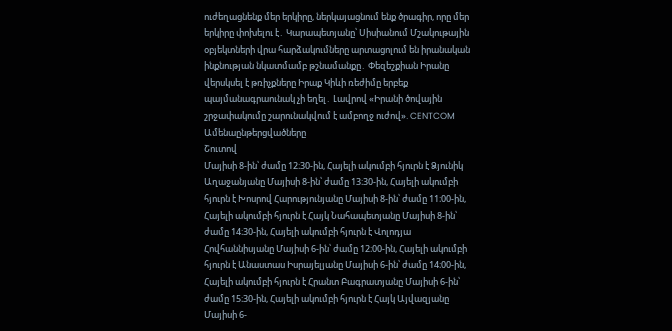ուժեղացնենք մեր երկիրը, ներկայացնում ենք ծրագիր, որը մեր երկիրը փոխելու է․ Կարապետյանը՝ Սիսիանում Մշակութային օբյեկտների վրա հարձակումները արտացոլում են իրանական ինքնության նկատմամբ թշնամանքը․ Փեզեշքիան Իրանը վերսկսել է թռիչքները Իրաք Կիևի ռեժիմը երբեք պայմանագրաունակ չի եղել․ Լավրով «Իրանի ծովային շրջափակումը շարունակվում է ամբողջ ուժով». CENTCOM
Ամենաընթերցվածները
Շուտով
Մայիսի 8-ին՝ ժամը 12։30-ին, Հայելի ակումբի հյուրն է Ձյունիկ Աղաջանյանը Մայիսի 8-ին՝ ժամը 13։30-ին, Հայելի ակումբի հյուրն է Խոսրով Հարությունյանը Մայիսի 8-ին՝ ժամը 11։00-ին, Հայելի ակումբի հյուրն է Հայկ Նահապետյանը Մայիսի 8-ին՝ ժամը 14։30-ին, Հայելի ակումբի հյուրն է Վոլոդյա Հովհաննիսյանը Մայիսի 6-ին՝ ժամը 12։00-ին, Հայելի ակումբի հյուրն է Անաստաս Իսրայելյանը Մայիսի 6-ին՝ ժամը 14։00-ին, Հայելի ակումբի հյուրն է Հրանտ Բագրատյանը Մայիսի 6-ին՝ ժամը 15։30-ին, Հայելի ակումբի հյուրն է Հայկ Այվազյանը Մայիսի 6-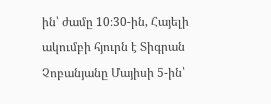ին՝ ժամը 10։30-ին, Հայելի ակումբի հյուրն է Տիգրան Չոբանյանը Մայիսի 5-ին՝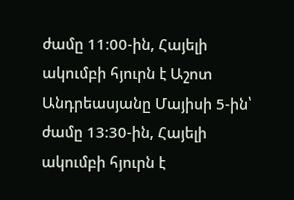ժամը 11։00-ին, Հայելի ակումբի հյուրն է Աշոտ Անդրեասյանը Մայիսի 5-ին՝ ժամը 13։30-ին, Հայելի ակումբի հյուրն է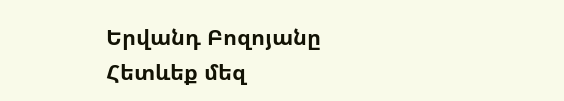Երվանդ Բոզոյանը
Հետևեք մեզ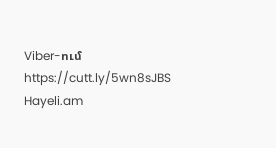Viber-ում https://cutt.ly/5wn8sJBS
Hayeli.am